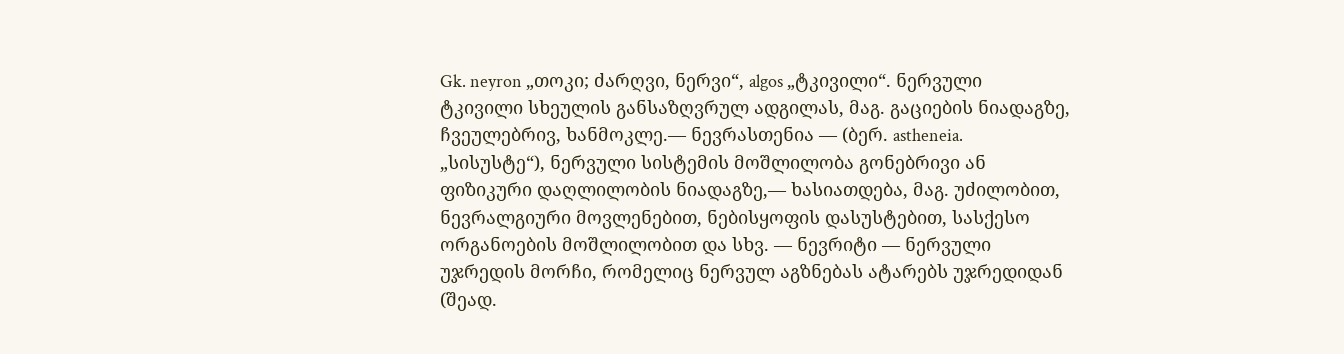Gk. neyron „თოკი; ძარღვი, ნერვი“, algos „ტკივილი“. ნერვული ტკივილი სხეულის განსაზღვრულ ადგილას, მაგ. გაციების ნიადაგზე, ჩვეულებრივ, ხანმოკლე.— ნევრასთენია — (ბერ. astheneia. „სისუსტე“), ნერვული სისტემის მოშლილობა გონებრივი ან ფიზიკური დაღლილობის ნიადაგზე,— ხასიათდება, მაგ. უძილობით, ნევრალგიური მოვლენებით, ნებისყოფის დასუსტებით, სასქესო ორგანოების მოშლილობით და სხვ. — ნევრიტი — ნერვული უჯრედის მორჩი, რომელიც ნერვულ აგზნებას ატარებს უჯრედიდან (შეად.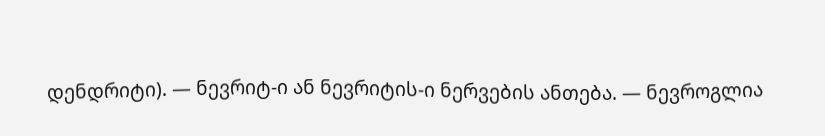დენდრიტი). — ნევრიტ-ი ან ნევრიტის-ი ნერვების ანთება. — ნევროგლია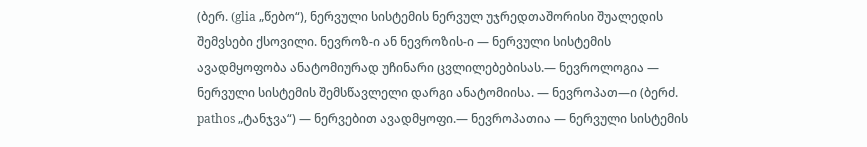(ბერ. (glia „წებო“), ნერვული სისტემის ნერვულ უჯრედთაშორისი შუალედის შემვსები ქსოვილი. ნევროზ-ი ან ნევროზის-ი — ნერვული სისტემის ავადმყოფობა ანატომიურად უჩინარი ცვლილებებისას.— ნევროლოგია — ნერვული სისტემის შემსწავლელი დარგი ანატომიისა. — ნევროპათ—ი (ბერძ. pathos „ტანჯვა“) — ნერვებით ავადმყოფი.— ნევროპათია — ნერვული სისტემის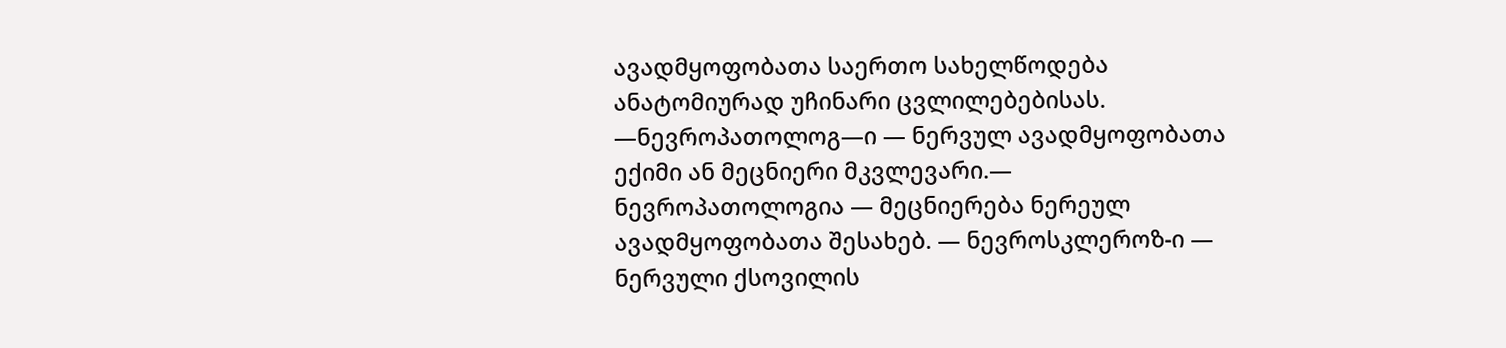ავადმყოფობათა საერთო სახელწოდება ანატომიურად უჩინარი ცვლილებებისას. —ნევროპათოლოგ—ი — ნერვულ ავადმყოფობათა ექიმი ან მეცნიერი მკვლევარი.— ნევროპათოლოგია — მეცნიერება ნერეულ ავადმყოფობათა შესახებ. — ნევროსკლეროზ-ი — ნერვული ქსოვილის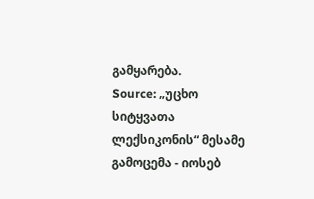გამყარება.
Source: „უცხო სიტყვათა ლექსიკონის“ მესამე გამოცემა - იოსებ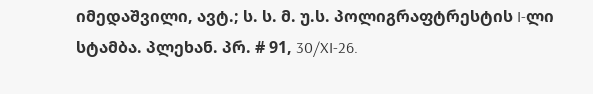იმედაშვილი, ავტ.; ს. ს. მ. უ.ს. პოლიგრაფტრესტის I-ლი სტამბა. პლეხან. პრ. # 91, 30/XI-26.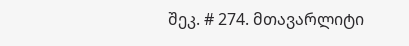შეკ. # 274. მთავარლიტი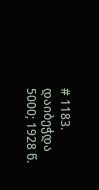# 1183. დაიბეჭდა 5000; 1928 წ.